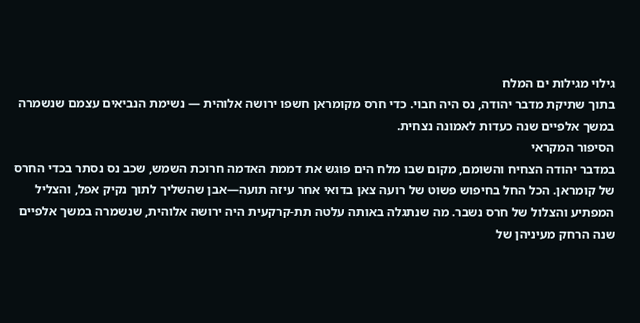גילוי מגילות ים המלח
בתוך שתיקת מדבר יהודה, נס היה חבוי. כדי חרס מקומראן חשפו ירושה אלוהית — נשימת הנביאים עצמם שנשמרה במשך אלפיים שנה כעדות לאמונה נצחית.
הסיפור המקראי
במדבר יהודה הצחיח והשומם, מקום שבו מלח הים פוגש את דממת האדמה חרוכת השמש, שכב נס נסתר בכדי החרס של קומראן. הכל החל בחיפוש פשוט של רועה צאן בדואי אחר עיזה תועה—אבן שהשליך לתוך נקיק אפל, והצליל המפתיע והצלול של חרס נשבר. מה שנתגלה באותה עלטה תת-קרקעית היה ירושה אלוהית, שנשמרה במשך אלפיים שנה הרחק מעיניהן של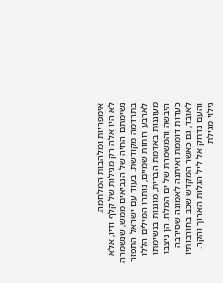אימפריות ומלהבות המלחמה.
לא היו אלה רק מגילות של קלף ודיו, אלא נשימתם החיה של הנביאים ממש, שנשמרה בתרדמה מקודשת. בעוד עם ישראל התפזר לארבע רוחות שמיים, נותרו המילים הללו מעוגנות באדמת הברית, מוגנות בנשימתו היבשה והמשמרת של ים המלח. הן ניצבו כעדות דוממת ואיתנה לאמונה שסירבה לאובד, גם כאשר המקדש שכב בחורבותיו והעם נדחק אל ליל הגלות הארוך והקר.
גילוי מגילת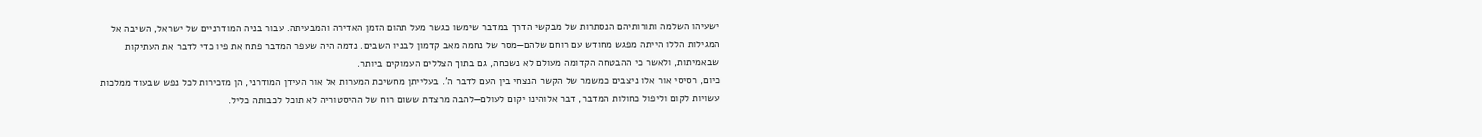ישעיהו השלמה ותורותיהם הנסתרות של מבקשי הדרך במדבר שימשו כגשר מעל תהום הזמן האדירה והמבעיתה. עבור בניה המודרניים של ישראל, השיבה אל המגילות הללו הייתה מפגש מחודש עם רוחם שלהם—מסר של נחמה מאב קדמון לבניו השבים. נדמה היה שעפר המדבר פתח את פיו כדי לדבר את העתיקות שבאמיתות, ולאשר כי ההבטחה הקדומה מעולם לא נשכחה, גם בתוך הצללים העמוקים ביותר.
כיום, רסיסי אור אלו ניצבים כמשמר של הקשר הנצחי בין העם לדבר ה'. בעלייתן מחשיכת המערות אל אור העידן המודרני, הן מזכירות לכל נפש שבעוד ממלכות עשויות לקום וליפול כחולות המדבר, דבר אלוהינו יקום לעולם—להבה מרצדת ששום רוח של ההיסטוריה לא תוכל לכבותה כליל.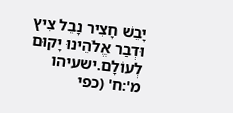יָבֵשׁ חָצִיר נָבֵל צִיץ וּדְבַר אֱלֹהֵינוּ יָקוּם לְעוֹלָם.ישעיהו מ':ח' (כפי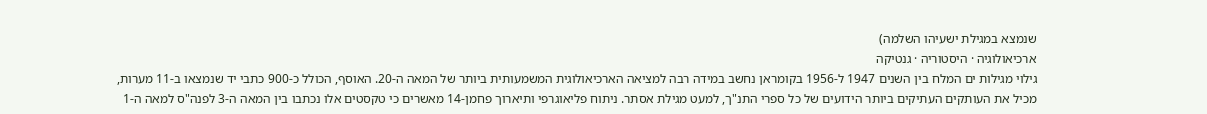שנמצא במגילת ישעיהו השלמה)
ארכיאולוגיה · היסטוריה · גנטיקה
גילוי מגילות ים המלח בין השנים 1947 ל-1956 בקומראן נחשב במידה רבה למציאה הארכיאולוגית המשמעותית ביותר של המאה ה-20. האוסף, הכולל כ-900 כתבי יד שנמצאו ב-11 מערות, מכיל את העותקים העתיקים ביותר הידועים של כל ספרי התנ"ך, למעט מגילת אסתר. ניתוח פליאוגרפי ותיארוך פחמן-14 מאשרים כי טקסטים אלו נכתבו בין המאה ה-3 לפנה"ס למאה ה-1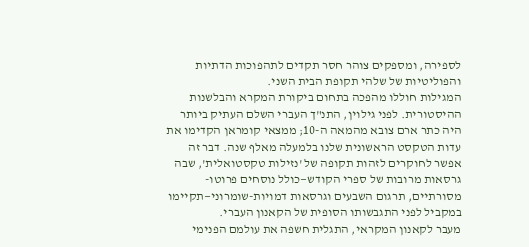לספירה, ומספקים צוהר חסר תקדים לתהפוכות הדתיות והפוליטיות של שלהי תקופת הבית השני.
המגילות חוללו מהפכה בתחום ביקורת המקרא והבלשנות ההיסטורית. לפני גילוין, התנ"ך העברי השלם העתיק ביותר היה כתר ארם צובא מהמאה ה-10; ממצאי קומראן הקדימו את עדות הטקסט הראשונית שלנו בלמעלה מאלף שנה. דבר זה אפשר לחוקרים לזהות תקופה של 'נזילות טקסטואלית', שבה גרסאות מרובות של ספרי הקודש—כולל נוסחים פרוטו-מסורתיים, תרגום השבעים וגרסאות דמויות-שומרוני—תקיימו במקביל לפני התגבשותו הסופית של הקאנון העברי.
מעבר לקאנון המקראי, התגלית חשפה את עולמם הפנימי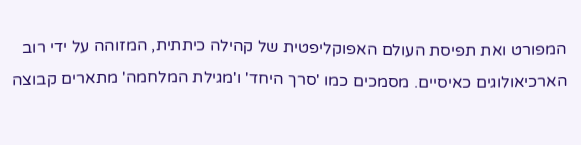המפורט ואת תפיסת העולם האפוקליפטית של קהילה כיתתית, המזוהה על ידי רוב הארכיאולוגים כאיסיים. מסמכים כמו 'סרך היחד' ו'מגילת המלחמה' מתארים קבוצה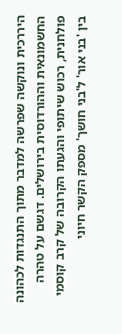היררכית ונוקשה שפרשה למדבר מתוך התנגדות לכהונה החשמונאית וההורדוסית בירושלים. דגשם על טהרה פולחנית, רכוש שיתופי והגעתו הקרובה של קרב קוסמי בין 'בני אור' ל'בני חושך' מספק הקשר חיוני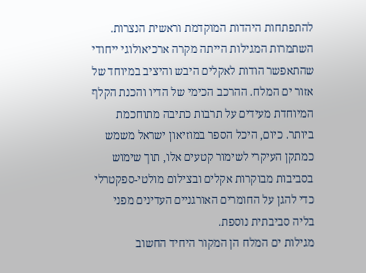להתפתחות היהדות המוקדמת וראשית הנצרות.
השתמרות המגילות הייתה מקרה ארכיאולוגי ייחודי שהתאפשר הודות לאקלים היבש והיציב במיוחד של אזור ים המלח. ההרכב הכימי של הדיו והכנת הקלף המיוחדת מעידים על תרבות כתיבה מתוחכמת ביותר. כיום, היכל הספר במוזיאון ישראל משמש כמתקן העיקרי לשימור קטעים אלו, תוך שימוש בסביבות מבוקרות אקלים ובצילום מולטי-ספקטרלי כדי להגן על החומרים האורגניים העדינים מפני בליה סביבתית נוספת.
מגילות ים המלח הן המקור היחיד החשוב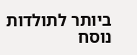ביותר לתולדות נוסח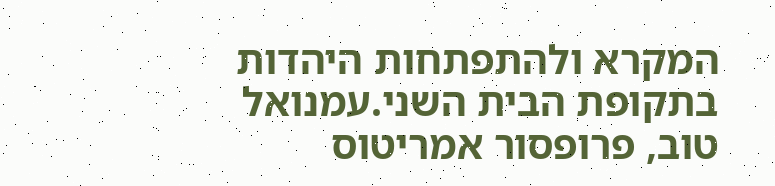המקרא ולהתפתחות היהדות בתקופת הבית השני.עמנואל טוב, פרופסור אמריטוס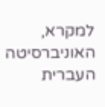למקרא, האוניברסיטה העברית